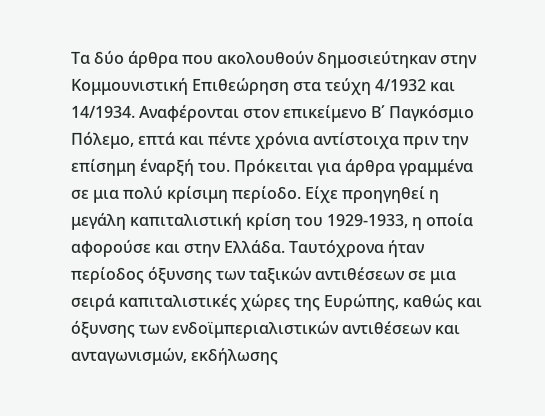Τα δύο άρθρα που ακολουθούν δημοσιεύτηκαν στην Κομμουνιστική Επιθεώρηση στα τεύχη 4/1932 και 14/1934. Αναφέρονται στον επικείμενο Β΄ Παγκόσμιο Πόλεμο, επτά και πέντε χρόνια αντίστοιχα πριν την επίσημη έναρξή του. Πρόκειται για άρθρα γραμμένα σε μια πολύ κρίσιμη περίοδο. Είχε προηγηθεί η μεγάλη καπιταλιστική κρίση του 1929-1933, η οποία αφορούσε και στην Ελλάδα. Ταυτόχρονα ήταν περίοδος όξυνσης των ταξικών αντιθέσεων σε μια σειρά καπιταλιστικές χώρες της Ευρώπης, καθώς και όξυνσης των ενδοϊμπεριαλιστικών αντιθέσεων και ανταγωνισμών, εκδήλωσης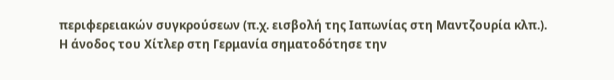περιφερειακών συγκρούσεων (π.χ. εισβολή της Ιαπωνίας στη Μαντζουρία κλπ.).
Η άνοδος του Χίτλερ στη Γερμανία σηματοδότησε την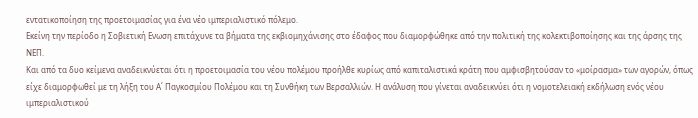εντατικοποίηση της προετοιμασίας για ένα νέο ιμπεριαλιστικό πόλεμο.
Εκείνη την περίοδο η Σοβιετική Ενωση επιτάχυνε τα βήματα της εκβιομηχάνισης στο έδαφος που διαμορφώθηκε από την πολιτική της κολεκτιβοποίησης και της άρσης της ΝΕΠ.
Και από τα δυο κείμενα αναδεικνύεται ότι η προετοιμασία του νέου πολέμου προήλθε κυρίως από καπιταλιστικά κράτη που αμφισβητούσαν το «μοίρασμα» των αγορών, όπως είχε διαμορφωθεί με τη λήξη του Α΄ Παγκοσμίου Πολέμου και τη Συνθήκη των Βερσαλλιών. Η ανάλυση που γίνεται αναδεικνύει ότι η νομοτελειακή εκδήλωση ενός νέου ιμπεριαλιστικού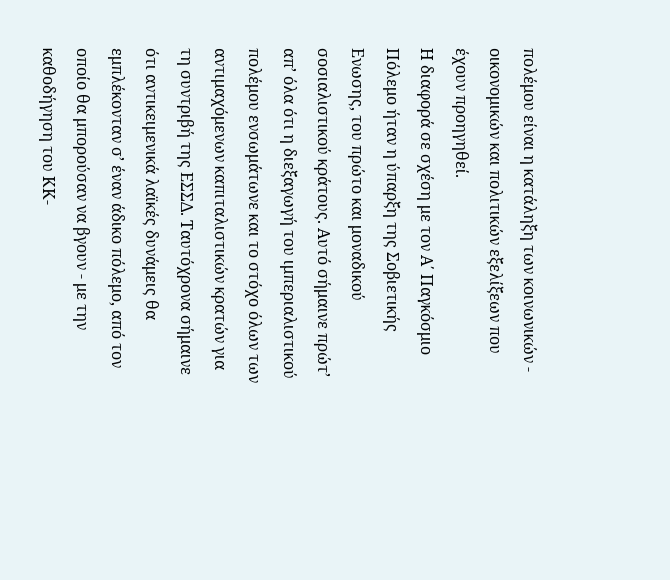πολέμου είναι η κατάληξη των κοινωνικών - οικονομικών και πολιτικών εξελίξεων που έχουν προηγηθεί.
Η διαφορά σε σχέση με τον Α΄ Παγκόσμιο Πόλεμο ήταν η ύπαρξη της Σοβιετικής Ενωσης, του πρώτο και μοναδικού σοσιαλιστικού κράτους. Αυτό σήμαινε πρώτ’ απ’ όλα ότι η διεξαγωγή του ιμπεριαλιστικού πολέμου ενσωμάτωνε και το στόχο όλων των αντιμαχόμενων καπιταλιστικών κρατών για τη συντριβή της ΕΣΣΔ. Ταυτόχρονα σήμαινε ότι αντικειμενικά λαϊκές δυνάμεις θα εμπλέκονταν σ’ έναν άδικο πόλεμο, από τον οποίο θα μπορούσαν να βγουν - με την καθοδήγηση του ΚΚ-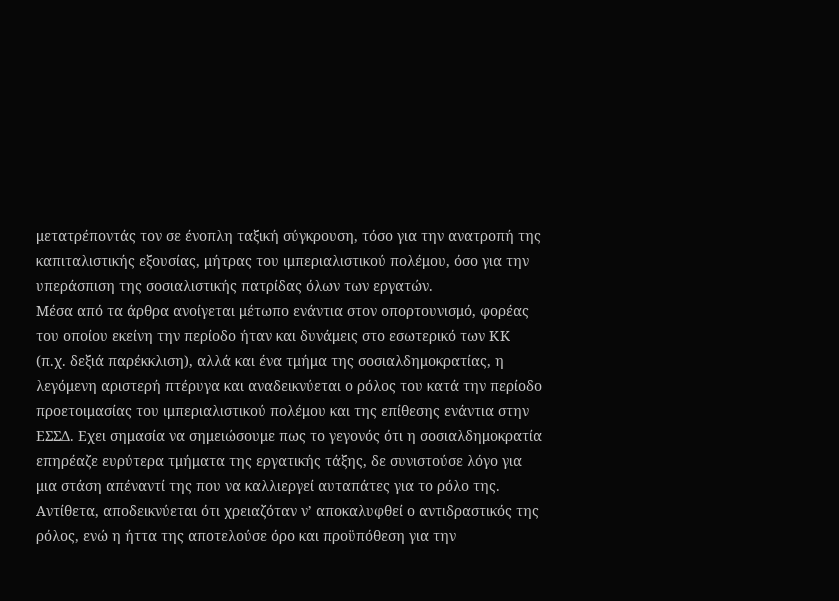μετατρέποντάς τον σε ένοπλη ταξική σύγκρουση, τόσο για την ανατροπή της καπιταλιστικής εξουσίας, μήτρας του ιμπεριαλιστικού πολέμου, όσο για την υπεράσπιση της σοσιαλιστικής πατρίδας όλων των εργατών.
Μέσα από τα άρθρα ανοίγεται μέτωπο ενάντια στον οπορτουνισμό, φορέας του οποίου εκείνη την περίοδο ήταν και δυνάμεις στο εσωτερικό των ΚΚ (π.χ. δεξιά παρέκκλιση), αλλά και ένα τμήμα της σοσιαλδημοκρατίας, η λεγόμενη αριστερή πτέρυγα και αναδεικνύεται ο ρόλος του κατά την περίοδο προετοιμασίας του ιμπεριαλιστικού πολέμου και της επίθεσης ενάντια στην ΕΣΣΔ. Εχει σημασία να σημειώσουμε πως το γεγονός ότι η σοσιαλδημοκρατία επηρέαζε ευρύτερα τμήματα της εργατικής τάξης, δε συνιστούσε λόγο για μια στάση απέναντί της που να καλλιεργεί αυταπάτες για το ρόλο της. Αντίθετα, αποδεικνύεται ότι χρειαζόταν ν’ αποκαλυφθεί ο αντιδραστικός της ρόλος, ενώ η ήττα της αποτελούσε όρο και προϋπόθεση για την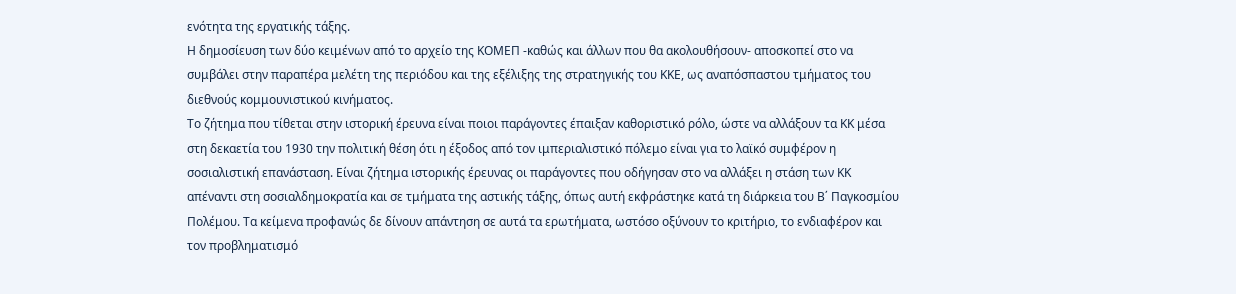ενότητα της εργατικής τάξης.
Η δημοσίευση των δύο κειμένων από το αρχείο της ΚΟΜΕΠ -καθώς και άλλων που θα ακολουθήσουν- αποσκοπεί στο να συμβάλει στην παραπέρα μελέτη της περιόδου και της εξέλιξης της στρατηγικής του ΚΚΕ, ως αναπόσπαστου τμήματος του διεθνούς κομμουνιστικού κινήματος.
Το ζήτημα που τίθεται στην ιστορική έρευνα είναι ποιοι παράγοντες έπαιξαν καθοριστικό ρόλο, ώστε να αλλάξουν τα ΚΚ μέσα στη δεκαετία του 1930 την πολιτική θέση ότι η έξοδος από τον ιμπεριαλιστικό πόλεμο είναι για το λαϊκό συμφέρον η σοσιαλιστική επανάσταση. Είναι ζήτημα ιστορικής έρευνας οι παράγοντες που οδήγησαν στο να αλλάξει η στάση των ΚΚ απέναντι στη σοσιαλδημοκρατία και σε τμήματα της αστικής τάξης, όπως αυτή εκφράστηκε κατά τη διάρκεια του Β΄ Παγκοσμίου Πολέμου. Τα κείμενα προφανώς δε δίνουν απάντηση σε αυτά τα ερωτήματα, ωστόσο οξύνουν το κριτήριο, το ενδιαφέρον και τον προβληματισμό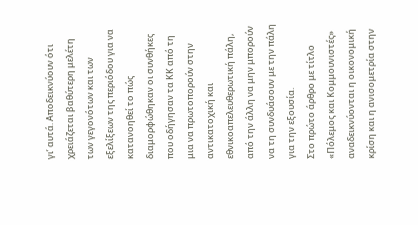γι’ αυτά. Αποδεικνύουν ότι χρειάζεται βαθύτερη μελέτη των γεγονότων και των εξελίξεων της περιόδου για να κατανοηθεί το πώς διαμορφώθηκαν οι συνθήκες που οδήγησαν τα ΚΚ από τη μια να πρωτοπορούν στην αντικατοχική και εθνικοαπελευθερωτική πάλη, από την άλλη να μην μπορούν να τη συνδυάσουν με την πάλη για την εξουσία.
Στο πρώτο άρθρο με τίτλο «Πόλεμος και Κομμουνιστές» αναδεικνύονται η οικονομική κρίση και η ανισομετρία στην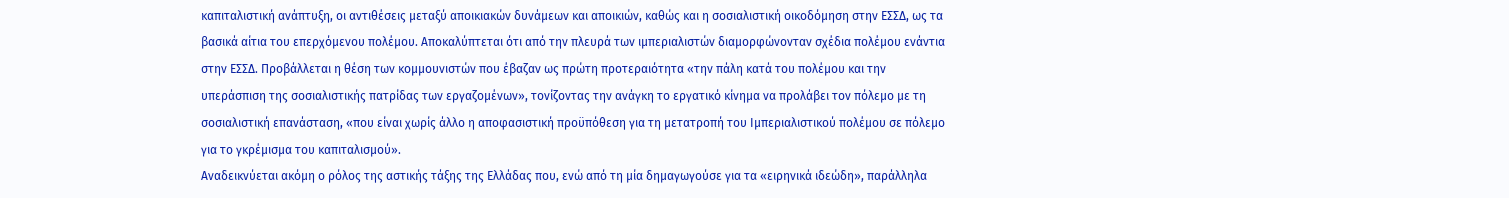καπιταλιστική ανάπτυξη, οι αντιθέσεις μεταξύ αποικιακών δυνάμεων και αποικιών, καθώς και η σοσιαλιστική οικοδόμηση στην ΕΣΣΔ, ως τα βασικά αίτια του επερχόμενου πολέμου. Αποκαλύπτεται ότι από την πλευρά των ιμπεριαλιστών διαμορφώνονταν σχέδια πολέμου ενάντια στην ΕΣΣΔ. Προβάλλεται η θέση των κομμουνιστών που έβαζαν ως πρώτη προτεραιότητα «την πάλη κατά του πολέμου και την υπεράσπιση της σοσιαλιστικής πατρίδας των εργαζομένων», τονίζοντας την ανάγκη το εργατικό κίνημα να προλάβει τον πόλεμο με τη σοσιαλιστική επανάσταση, «που είναι χωρίς άλλο η αποφασιστική προϋπόθεση για τη μετατροπή του Ιμπεριαλιστικού πολέμου σε πόλεμο για το γκρέμισμα του καπιταλισμού».
Αναδεικνύεται ακόμη ο ρόλος της αστικής τάξης της Ελλάδας που, ενώ από τη μία δημαγωγούσε για τα «ειρηνικά ιδεώδη», παράλληλα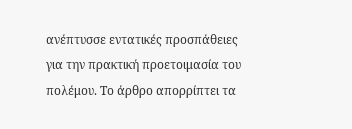ανέπτυσσε εντατικές προσπάθειες για την πρακτική προετοιμασία του πολέμου. Το άρθρο απορρίπτει τα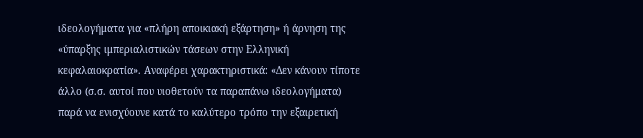ιδεολογήματα για «πλήρη αποικιακή εξάρτηση» ή άρνηση της «ύπαρξης ιμπεριαλιστικών τάσεων στην Ελληνική κεφαλαιοκρατία». Αναφέρει χαρακτηριστικά: «Δεν κάνουν τίποτε άλλο (σ.σ. αυτοί που υιοθετούν τα παραπάνω ιδεολογήματα) παρά να ενισχύουνε κατά το καλύτερο τρόπο την εξαιρετική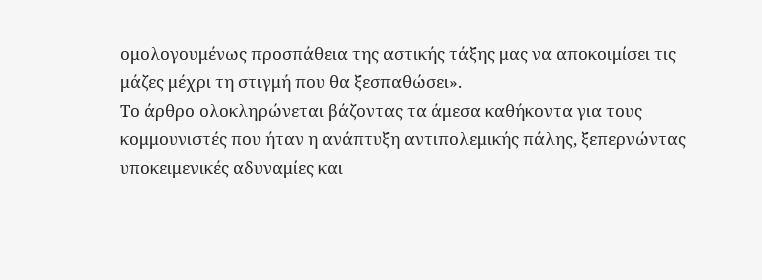ομολογουμένως προσπάθεια της αστικής τάξης μας να αποκοιμίσει τις μάζες μέχρι τη στιγμή που θα ξεσπαθώσει».
Το άρθρο ολοκληρώνεται βάζοντας τα άμεσα καθήκοντα για τους κομμουνιστές που ήταν η ανάπτυξη αντιπολεμικής πάλης, ξεπερνώντας υποκειμενικές αδυναμίες και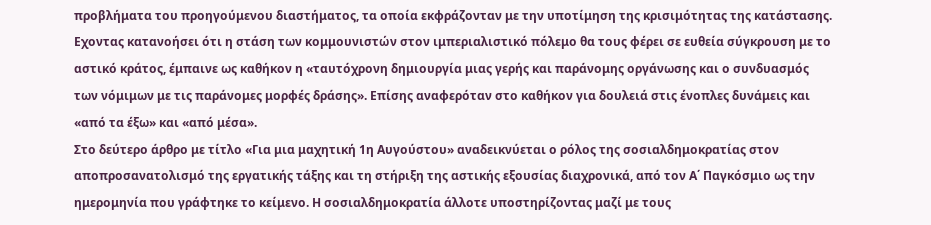προβλήματα του προηγούμενου διαστήματος, τα οποία εκφράζονταν με την υποτίμηση της κρισιμότητας της κατάστασης. Εχοντας κατανοήσει ότι η στάση των κομμουνιστών στον ιμπεριαλιστικό πόλεμο θα τους φέρει σε ευθεία σύγκρουση με το αστικό κράτος, έμπαινε ως καθήκον η «ταυτόχρονη δημιουργία μιας γερής και παράνομης οργάνωσης και ο συνδυασμός των νόμιμων με τις παράνομες μορφές δράσης». Επίσης αναφερόταν στο καθήκον για δουλειά στις ένοπλες δυνάμεις και «από τα έξω» και «από μέσα».
Στο δεύτερο άρθρο με τίτλο «Για μια μαχητική 1η Αυγούστου» αναδεικνύεται ο ρόλος της σοσιαλδημοκρατίας στον αποπροσανατολισμό της εργατικής τάξης και τη στήριξη της αστικής εξουσίας διαχρονικά, από τον Α΄ Παγκόσμιο ως την ημερομηνία που γράφτηκε το κείμενο. Η σοσιαλδημοκρατία άλλοτε υποστηρίζοντας μαζί με τους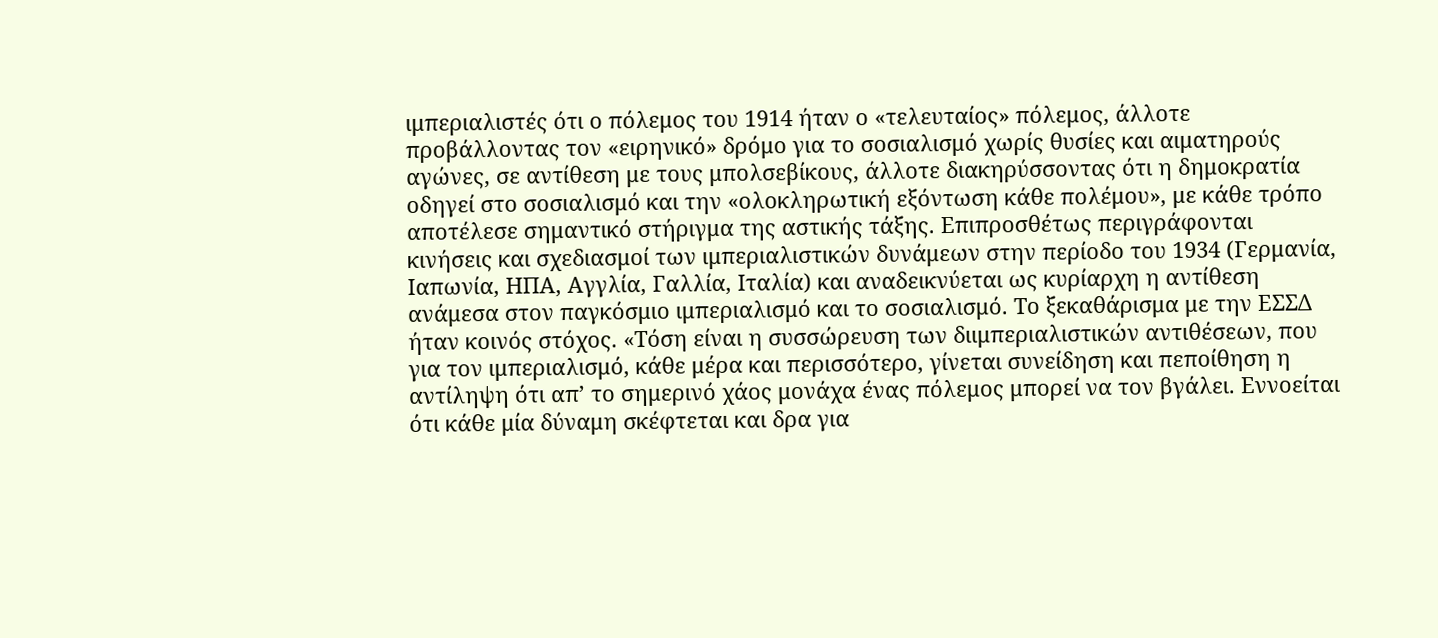ιμπεριαλιστές ότι ο πόλεμος του 1914 ήταν ο «τελευταίος» πόλεμος, άλλοτε προβάλλοντας τον «ειρηνικό» δρόμο για το σοσιαλισμό χωρίς θυσίες και αιματηρούς αγώνες, σε αντίθεση με τους μπολσεβίκους, άλλοτε διακηρύσσοντας ότι η δημοκρατία οδηγεί στο σοσιαλισμό και την «ολοκληρωτική εξόντωση κάθε πολέμου», με κάθε τρόπο αποτέλεσε σημαντικό στήριγμα της αστικής τάξης. Επιπροσθέτως περιγράφονται κινήσεις και σχεδιασμοί των ιμπεριαλιστικών δυνάμεων στην περίοδο του 1934 (Γερμανία, Ιαπωνία, ΗΠΑ, Αγγλία, Γαλλία, Ιταλία) και αναδεικνύεται ως κυρίαρχη η αντίθεση ανάμεσα στον παγκόσμιο ιμπεριαλισμό και το σοσιαλισμό. Το ξεκαθάρισμα με την ΕΣΣΔ ήταν κοινός στόχος. «Τόση είναι η συσσώρευση των διιμπεριαλιστικών αντιθέσεων, που για τον ιμπεριαλισμό, κάθε μέρα και περισσότερο, γίνεται συνείδηση και πεποίθηση η αντίληψη ότι απ’ το σημερινό χάος μονάχα ένας πόλεμος μπορεί να τον βγάλει. Εννοείται ότι κάθε μία δύναμη σκέφτεται και δρα για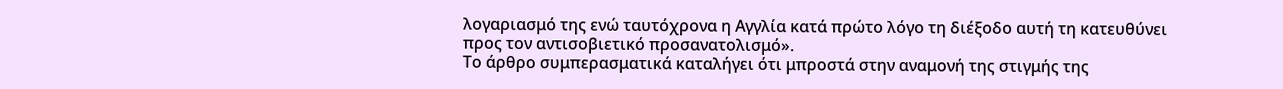λογαριασμό της ενώ ταυτόχρονα η Αγγλία κατά πρώτο λόγο τη διέξοδο αυτή τη κατευθύνει προς τον αντισοβιετικό προσανατολισμό».
Το άρθρο συμπερασματικά καταλήγει ότι μπροστά στην αναμονή της στιγμής της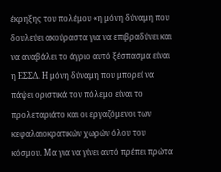έκρηξης του πολέμου «η μόνη δύναμη που δουλεύει ακούραστα για να επιβραδύνει και να αναβάλει το άγριο αυτό ξέσπασμα είναι η ΕΣΣΔ. Η μόνη δύναμη που μπορεί να πάψει οριστικά τον πόλεμο είναι το προλεταριάτο και οι εργαζόμενοι των κεφαλαιοκρατικών χωρών όλου του κόσμου. Μα για να γίνει αυτό πρέπει πρώτα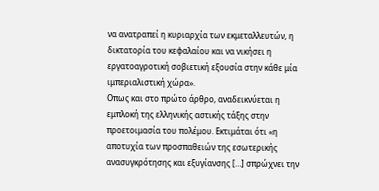να ανατραπεί η κυριαρχία των εκμεταλλευτών, η δικτατορία του κεφαλαίου και να νικήσει η εργατοαγροτική σοβιετική εξουσία στην κάθε μία ιμπεριαλιστική χώρα».
Οπως και στο πρώτο άρθρο, αναδεικνύεται η εμπλοκή της ελληνικής αστικής τάξης στην προετοιμασία του πολέμου. Εκτιμάται ότι «η αποτυχία των προσπαθειών της εσωτερικής ανασυγκρότησης και εξυγίανσης […] σπρώχνει την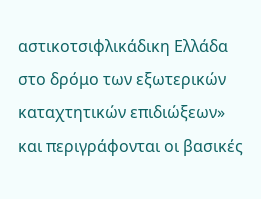αστικοτσιφλικάδικη Ελλάδα στο δρόμο των εξωτερικών καταχτητικών επιδιώξεων» και περιγράφονται οι βασικές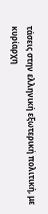τάσεις στην ελληνική εξωτερική πολιτική, με κυρίαρχη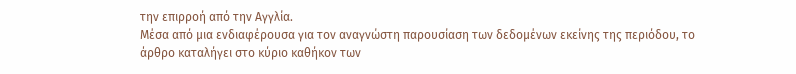την επιρροή από την Αγγλία.
Μέσα από μια ενδιαφέρουσα για τον αναγνώστη παρουσίαση των δεδομένων εκείνης της περιόδου, το άρθρο καταλήγει στο κύριο καθήκον των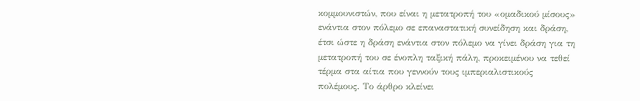κομμουνιστών, που είναι η μετατροπή του «ομαδικού μίσους» ενάντια στον πόλεμο σε επαναστατική συνείδηση και δράση, έτσι ώστε η δράση ενάντια στον πόλεμο να γίνει δράση για τη μετατροπή του σε ένοπλη ταξική πάλη, προκειμένου να τεθεί τέρμα στα αίτια που γεννούν τους ιμπεριαλιστικούς πολέμους. Το άρθρο κλείνει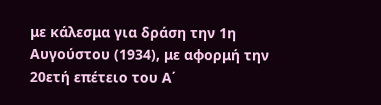με κάλεσμα για δράση την 1η Αυγούστου (1934), με αφορμή την 20ετή επέτειο του Α΄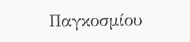Παγκοσμίου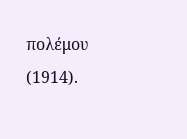πολέμου (1914).